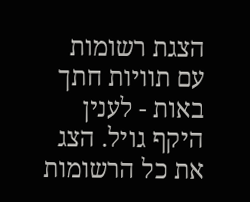הצגת רשומות עם תוויות חתך באות - לענין היקף גויל. הצג את כל הרשומות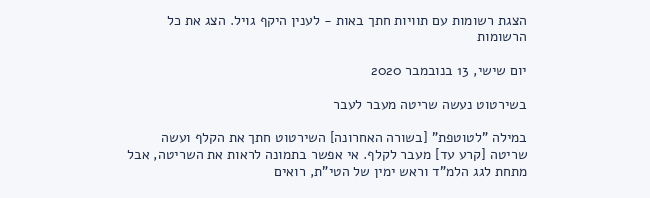הצגת רשומות עם תוויות חתך באות - לענין היקף גויל. הצג את כל הרשומות

יום שישי, 13 בנובמבר 2020

בשירטוט נעשה שריטה מעבר לעבר

במילה "לטוטפת" [בשורה האחרונה] השירטוט חתך את הקלף ועשה שריטה [קרע עד] מעבר לקלף. אי אפשר בתמונה לראות את השריטה, אבל מתחת לגג הלמ"ד וראש ימין של הטי"ת, רואים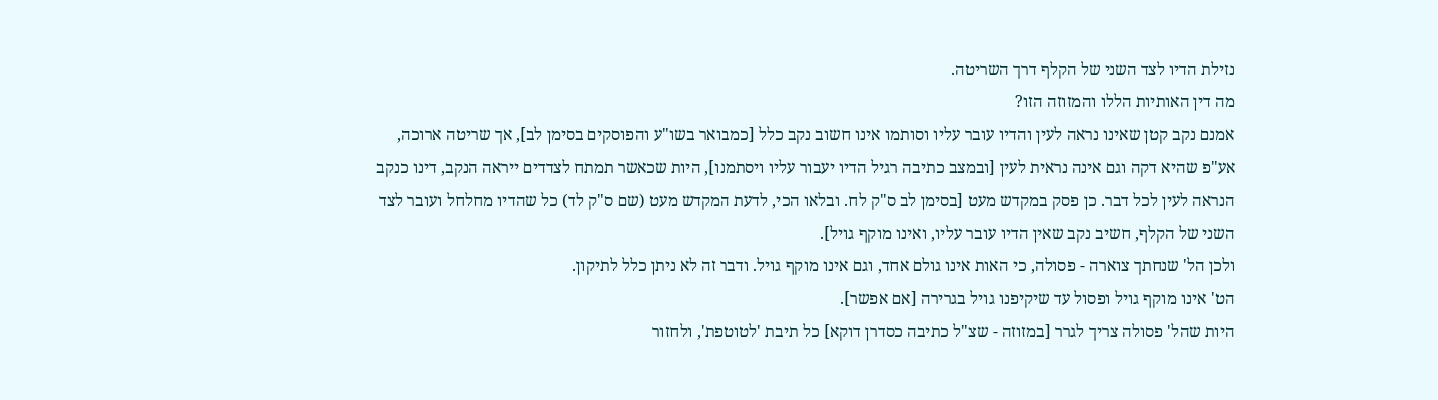נזילת הדיו לצד השני של הקלף דרך השריטה.
מה דין האותיות הללו והמזוזה הזו?
אמנם נקב קטן שאינו נראה לעין והדיו עובר עליו וסותמו אינו חשוב נקב כלל [כמבואר בשו"ע והפוסקים בסימן לב], אך שריטה ארוכה, אע"פ שהיא דקה וגם אינה נראית לעין [ובמצב כתיבה רגיל הדיו יעבור עליו ויסתמנו], היות שכאשר תמתח לצדדים ייראה הנקב, דינו כנקב הנראה לעין לכל דבר. כן פסק במקדש מעט [בסימן לב ס"ק לח. ובלאו הכי, לדעת המקדש מעט (שם ס"ק לד) כל שהדיו מחלחל ועובר לצד השני של הקלף, חשיב נקב שאין הדיו עובר עליו, ואינו מוקף גויל].
ולכן הל' שנחתך צוארה - פסולה, כי האות אינו גולם אחד, וגם אינו מוקף גויל. ודבר זה לא ניתן כלל לתיקון.
הט' אינו מוקף גויל ופסול עד שיקיפנו גויל בגרירה [אם אפשר].
היות שהל' פסולה צריך לגרר [במזוזה - שצ"ל כתיבה כסדרן דוקא] כל תיבת 'לטוטפת', ולחזור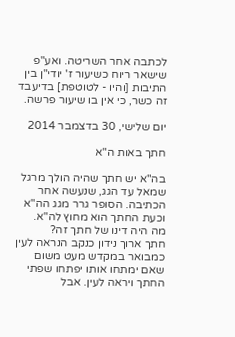לכתבה אחר השריטה. ואע"פ שישאר ריוח כשיעור ז' יודי"ן בין התיבות [והיו - לטוטפת] בדיעבד זה כשר, כי אין בו שיעור פרשה.

יום שלישי, 30 בדצמבר 2014

חתך באות ה"א

בה"א יש חתך שהיה הולך מרגל שמאל עד הגג, שנעשה אחר הכתיבה. הסופר גרר מגג הה"א וכעת החתך הוא מחוץ לה"א.
מה היה דינו של חתך זה?
חתך ארוך נידון כנקב הנראה לעין כמבואר במקדש מעט משום שאם ימתחו אותו יפתחו שפתי החתך ויראה לעין. אבל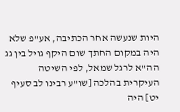היות שנעשה אחר הכתיבה, אע"פ שלא היה במקום החתך שום היקף גויל בין גג הה"א לרגל שמאל, לפי השיטה העיקרית בהלכה [שו"ע רבינו לב סעיף יט] היה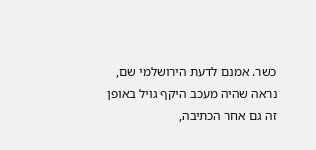כשר. אמנם לדעת הירושלמי שם, נראה שהיה מעכב היקף גויל באופן זה גם אחר הכתיבה,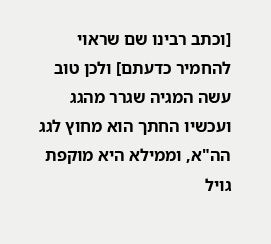[וכתב רבינו שם שראוי להחמיר כדעתם] ולכן טוב עשה המגיה שגרר מהגג ועכשיו החתך הוא מחוץ לגג הה"א, וממילא היא מוקפת גויל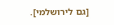[גם לירושלמי].